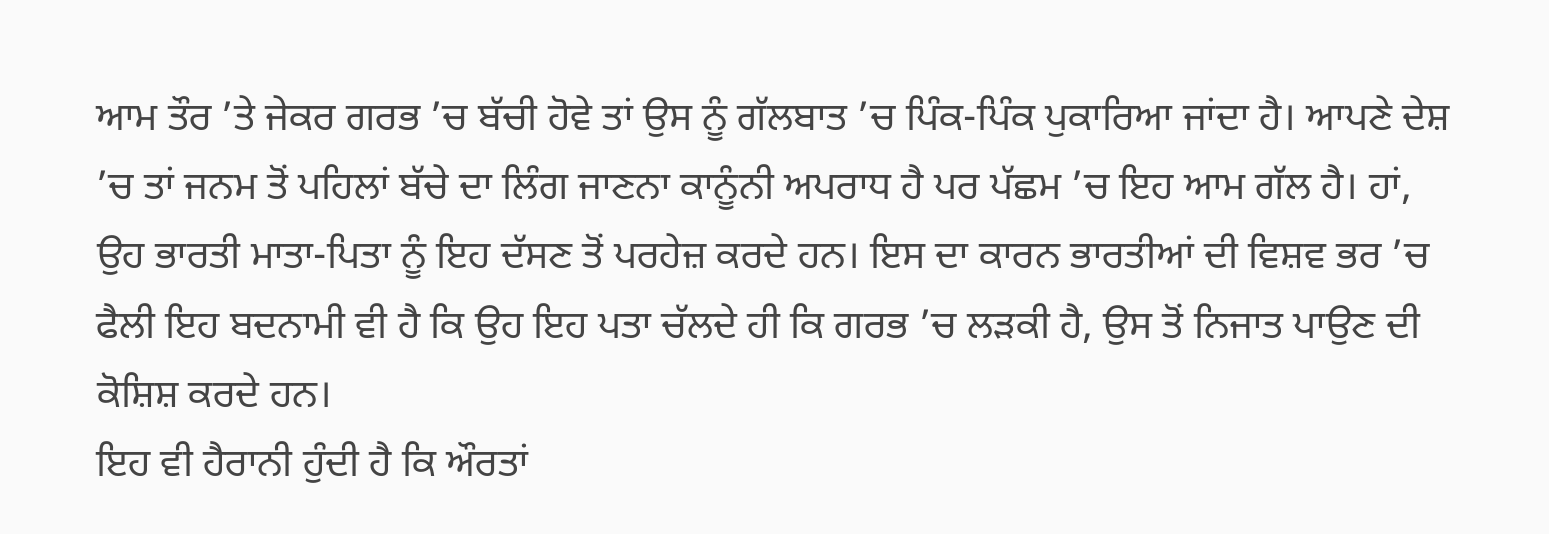ਆਮ ਤੌਰ ’ਤੇ ਜੇਕਰ ਗਰਭ ’ਚ ਬੱਚੀ ਹੋਵੇ ਤਾਂ ਉਸ ਨੂੰ ਗੱਲਬਾਤ ’ਚ ਪਿੰਕ-ਪਿੰਕ ਪੁਕਾਰਿਆ ਜਾਂਦਾ ਹੈ। ਆਪਣੇ ਦੇਸ਼ ’ਚ ਤਾਂ ਜਨਮ ਤੋਂ ਪਹਿਲਾਂ ਬੱਚੇ ਦਾ ਲਿੰਗ ਜਾਣਨਾ ਕਾਨੂੰਨੀ ਅਪਰਾਧ ਹੈ ਪਰ ਪੱਛਮ ’ਚ ਇਹ ਆਮ ਗੱਲ ਹੈ। ਹਾਂ, ਉਹ ਭਾਰਤੀ ਮਾਤਾ-ਪਿਤਾ ਨੂੰ ਇਹ ਦੱਸਣ ਤੋਂ ਪਰਹੇਜ਼ ਕਰਦੇ ਹਨ। ਇਸ ਦਾ ਕਾਰਨ ਭਾਰਤੀਆਂ ਦੀ ਵਿਸ਼ਵ ਭਰ ’ਚ ਫੈਲੀ ਇਹ ਬਦਨਾਮੀ ਵੀ ਹੈ ਕਿ ਉਹ ਇਹ ਪਤਾ ਚੱਲਦੇ ਹੀ ਕਿ ਗਰਭ ’ਚ ਲੜਕੀ ਹੈ, ਉਸ ਤੋਂ ਨਿਜਾਤ ਪਾਉਣ ਦੀ ਕੋਸ਼ਿਸ਼ ਕਰਦੇ ਹਨ।
ਇਹ ਵੀ ਹੈਰਾਨੀ ਹੁੰਦੀ ਹੈ ਕਿ ਔਰਤਾਂ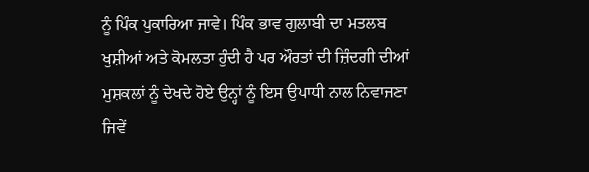ਨੂੰ ਪਿੰਕ ਪੁਕਾਰਿਆ ਜਾਵੇ। ਪਿੰਕ ਭਾਵ ਗੁਲਾਬੀ ਦਾ ਮਤਲਬ ਖੁਸ਼ੀਆਂ ਅਤੇ ਕੋਮਲਤਾ ਹੁੰਦੀ ਹੈ ਪਰ ਔਰਤਾਂ ਦੀ ਜ਼ਿੰਦਗੀ ਦੀਆਂ ਮੁਸ਼ਕਲਾਂ ਨੂੰ ਦੇਖਦੇ ਹੋਏ ਉਨ੍ਹਾਂ ਨੂੰ ਇਸ ਉਪਾਧੀ ਨਾਲ ਨਿਵਾਜਣਾ ਜਿਵੇਂ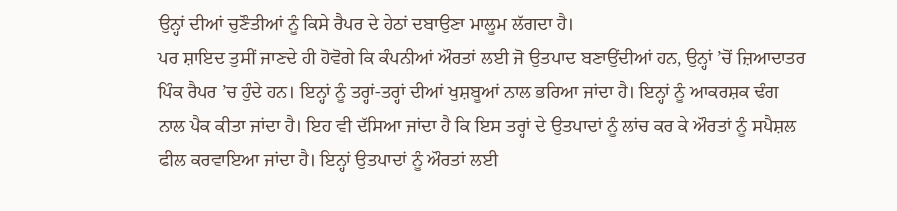ਉਨ੍ਹਾਂ ਦੀਆਂ ਚੁਣੌਤੀਆਂ ਨੂੰ ਕਿਸੇ ਰੈਪਰ ਦੇ ਹੇਠਾਂ ਦਬਾਉਣਾ ਮਾਲੂਮ ਲੱਗਦਾ ਹੈ।
ਪਰ ਸ਼ਾਇਦ ਤੁਸੀਂ ਜਾਣਦੇ ਹੀ ਹੋਵੋਗੇ ਕਿ ਕੰਪਨੀਆਂ ਔਰਤਾਂ ਲਈ ਜੋ ਉਤਪਾਦ ਬਣਾਉਂਦੀਆਂ ਹਨ, ਉਨ੍ਹਾਂ ’ਚੋਂ ਜ਼ਿਆਦਾਤਰ ਪਿੰਕ ਰੈਪਰ ’ਚ ਹੁੰਦੇ ਹਨ। ਇਨ੍ਹਾਂ ਨੂੰ ਤਰ੍ਹਾਂ-ਤਰ੍ਹਾਂ ਦੀਆਂ ਖੁਸ਼ਬੂਆਂ ਨਾਲ ਭਰਿਆ ਜਾਂਦਾ ਹੈ। ਇਨ੍ਹਾਂ ਨੂੰ ਆਕਰਸ਼ਕ ਢੰਗ ਨਾਲ ਪੈਕ ਕੀਤਾ ਜਾਂਦਾ ਹੈ। ਇਹ ਵੀ ਦੱਸਿਆ ਜਾਂਦਾ ਹੈ ਕਿ ਇਸ ਤਰ੍ਹਾਂ ਦੇ ਉਤਪਾਦਾਂ ਨੂੰ ਲਾਂਚ ਕਰ ਕੇ ਔਰਤਾਂ ਨੂੰ ਸਪੈਸ਼ਲ ਫੀਲ ਕਰਵਾਇਆ ਜਾਂਦਾ ਹੈ। ਇਨ੍ਹਾਂ ਉਤਪਾਦਾਂ ਨੂੰ ਔਰਤਾਂ ਲਈ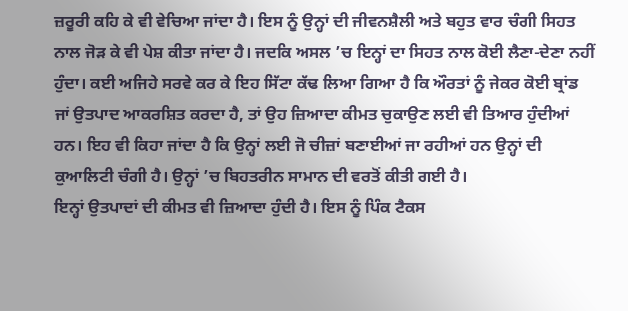ਜ਼ਰੂਰੀ ਕਹਿ ਕੇ ਵੀ ਵੇਚਿਆ ਜਾਂਦਾ ਹੈ। ਇਸ ਨੂੰ ਉਨ੍ਹਾਂ ਦੀ ਜੀਵਨਸ਼ੈਲੀ ਅਤੇ ਬਹੁਤ ਵਾਰ ਚੰਗੀ ਸਿਹਤ ਨਾਲ ਜੋੜ ਕੇ ਵੀ ਪੇਸ਼ ਕੀਤਾ ਜਾਂਦਾ ਹੈ। ਜਦਕਿ ਅਸਲ ’ਚ ਇਨ੍ਹਾਂ ਦਾ ਸਿਹਤ ਨਾਲ ਕੋਈ ਲੈਣਾ-ਦੇਣਾ ਨਹੀਂ ਹੁੰਦਾ। ਕਈ ਅਜਿਹੇ ਸਰਵੇ ਕਰ ਕੇ ਇਹ ਸਿੱਟਾ ਕੱਢ ਲਿਆ ਗਿਆ ਹੈ ਕਿ ਔਰਤਾਂ ਨੂੰ ਜੇਕਰ ਕੋਈ ਬ੍ਰਾਂਡ ਜਾਂ ਉਤਪਾਦ ਆਕਰਸ਼ਿਤ ਕਰਦਾ ਹੈ, ਤਾਂ ਉਹ ਜ਼ਿਆਦਾ ਕੀਮਤ ਚੁਕਾਉਣ ਲਈ ਵੀ ਤਿਆਰ ਹੁੰਦੀਆਂ ਹਨ। ਇਹ ਵੀ ਕਿਹਾ ਜਾਂਦਾ ਹੈ ਕਿ ਉਨ੍ਹਾਂ ਲਈ ਜੋ ਚੀਜ਼ਾਂ ਬਣਾਈਆਂ ਜਾ ਰਹੀਆਂ ਹਨ ਉਨ੍ਹਾਂ ਦੀ ਕੁਆਲਿਟੀ ਚੰਗੀ ਹੈ। ਉਨ੍ਹਾਂ ’ਚ ਬਿਹਤਰੀਨ ਸਾਮਾਨ ਦੀ ਵਰਤੋਂ ਕੀਤੀ ਗਈ ਹੈ।
ਇਨ੍ਹਾਂ ਉਤਪਾਦਾਂ ਦੀ ਕੀਮਤ ਵੀ ਜ਼ਿਆਦਾ ਹੁੰਦੀ ਹੈ। ਇਸ ਨੂੰ ਪਿੰਕ ਟੈਕਸ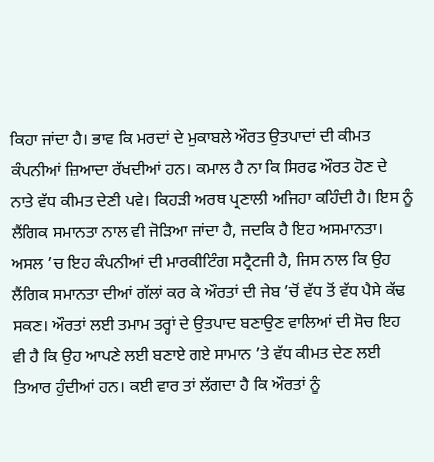ਕਿਹਾ ਜਾਂਦਾ ਹੈ। ਭਾਵ ਕਿ ਮਰਦਾਂ ਦੇ ਮੁਕਾਬਲੇ ਔਰਤ ਉਤਪਾਦਾਂ ਦੀ ਕੀਮਤ ਕੰਪਨੀਆਂ ਜ਼ਿਆਦਾ ਰੱਖਦੀਆਂ ਹਨ। ਕਮਾਲ ਹੈ ਨਾ ਕਿ ਸਿਰਫ ਔਰਤ ਹੋਣ ਦੇ ਨਾਤੇ ਵੱਧ ਕੀਮਤ ਦੇਣੀ ਪਵੇ। ਕਿਹੜੀ ਅਰਥ ਪ੍ਰਣਾਲੀ ਅਜਿਹਾ ਕਹਿੰਦੀ ਹੈ। ਇਸ ਨੂੰ ਲੈਂਗਿਕ ਸਮਾਨਤਾ ਨਾਲ ਵੀ ਜੋੜਿਆ ਜਾਂਦਾ ਹੈ, ਜਦਕਿ ਹੈ ਇਹ ਅਸਮਾਨਤਾ। ਅਸਲ ’ਚ ਇਹ ਕੰਪਨੀਆਂ ਦੀ ਮਾਰਕੀਟਿੰਗ ਸਟ੍ਰੈਟਜੀ ਹੈ, ਜਿਸ ਨਾਲ ਕਿ ਉਹ ਲੈਂਗਿਕ ਸਮਾਨਤਾ ਦੀਆਂ ਗੱਲਾਂ ਕਰ ਕੇ ਔਰਤਾਂ ਦੀ ਜੇਬ ’ਚੋਂ ਵੱਧ ਤੋਂ ਵੱਧ ਪੈਸੇ ਕੱਢ ਸਕਣ। ਔਰਤਾਂ ਲਈ ਤਮਾਮ ਤਰ੍ਹਾਂ ਦੇ ਉਤਪਾਦ ਬਣਾਉਣ ਵਾਲਿਆਂ ਦੀ ਸੋਚ ਇਹ ਵੀ ਹੈ ਕਿ ਉਹ ਆਪਣੇ ਲਈ ਬਣਾਏ ਗਏ ਸਾਮਾਨ ’ਤੇ ਵੱਧ ਕੀਮਤ ਦੇਣ ਲਈ ਤਿਆਰ ਹੁੰਦੀਆਂ ਹਨ। ਕਈ ਵਾਰ ਤਾਂ ਲੱਗਦਾ ਹੈ ਕਿ ਔਰਤਾਂ ਨੂੰ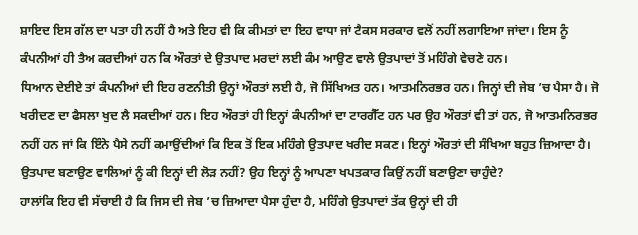ਸ਼ਾਇਦ ਇਸ ਗੱਲ ਦਾ ਪਤਾ ਹੀ ਨਹੀਂ ਹੈ ਅਤੇ ਇਹ ਵੀ ਕਿ ਕੀਮਤਾਂ ਦਾ ਇਹ ਵਾਧਾ ਜਾਂ ਟੈਕਸ ਸਰਕਾਰ ਵਲੋਂ ਨਹੀਂ ਲਗਾਇਆ ਜਾਂਦਾ। ਇਸ ਨੂੰ ਕੰਪਨੀਆਂ ਹੀ ਤੈਅ ਕਰਦੀਆਂ ਹਨ ਕਿ ਔਰਤਾਂ ਦੇ ਉਤਪਾਦ ਮਰਦਾਂ ਲਈ ਕੰਮ ਆਉਣ ਵਾਲੇ ਉਤਪਾਦਾਂ ਤੋਂ ਮਹਿੰਗੇ ਵੇਚਣੇ ਹਨ।
ਧਿਆਨ ਦੇਈਏ ਤਾਂ ਕੰਪਨੀਆਂ ਦੀ ਇਹ ਰਣਨੀਤੀ ਉਨ੍ਹਾਂ ਔਰਤਾਂ ਲਈ ਹੈ, ਜੋ ਸਿੱਖਿਅਤ ਹਨ। ਆਤਮਨਿਰਭਰ ਹਨ। ਜਿਨ੍ਹਾਂ ਦੀ ਜੇਬ ’ਚ ਪੈਸਾ ਹੈ। ਜੋ ਖਰੀਦਣ ਦਾ ਫੈਸਲਾ ਖੁਦ ਲੈ ਸਕਦੀਆਂ ਹਨ। ਇਹ ਔਰਤਾਂ ਹੀ ਇਨ੍ਹਾਂ ਕੰਪਨੀਆਂ ਦਾ ਟਾਰਗੈੱਟ ਹਨ ਪਰ ਉਹ ਔਰਤਾਂ ਵੀ ਤਾਂ ਹਨ, ਜੋ ਆਤਮਨਿਰਭਰ ਨਹੀਂ ਹਨ ਜਾਂ ਕਿ ਇੰਨੇ ਪੈਸੇ ਨਹੀਂ ਕਮਾਉਂਦੀਆਂ ਕਿ ਇਕ ਤੋਂ ਇਕ ਮਹਿੰਗੇ ਉਤਪਾਦ ਖਰੀਦ ਸਕਣ। ਇਨ੍ਹਾਂ ਔਰਤਾਂ ਦੀ ਸੰਖਿਆ ਬਹੁਤ ਜ਼ਿਆਦਾ ਹੈ। ਉਤਪਾਦ ਬਣਾਉਣ ਵਾਲਿਆਂ ਨੂੰ ਕੀ ਇਨ੍ਹਾਂ ਦੀ ਲੋੜ ਨਹੀਂ? ਉਹ ਇਨ੍ਹਾਂ ਨੂੰ ਆਪਣਾ ਖਪਤਕਾਰ ਕਿਉਂ ਨਹੀਂ ਬਣਾਉਣਾ ਚਾਹੁੰਦੇ?
ਹਾਲਾਂਕਿ ਇਹ ਵੀ ਸੱਚਾਈ ਹੈ ਕਿ ਜਿਸ ਦੀ ਜੇਬ ’ਚ ਜ਼ਿਆਦਾ ਪੈਸਾ ਹੁੰਦਾ ਹੈ, ਮਹਿੰਗੇ ਉਤਪਾਦਾਂ ਤੱਕ ਉਨ੍ਹਾਂ ਦੀ ਹੀ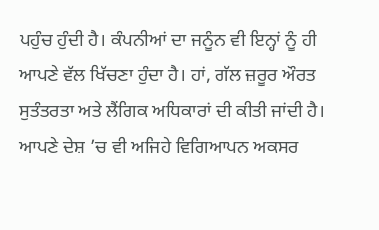ਪਹੁੰਚ ਹੁੰਦੀ ਹੈ। ਕੰਪਨੀਆਂ ਦਾ ਜਨੂੰਨ ਵੀ ਇਨ੍ਹਾਂ ਨੂੰ ਹੀ ਆਪਣੇ ਵੱਲ ਖਿੱਚਣਾ ਹੁੰਦਾ ਹੈ। ਹਾਂ, ਗੱਲ ਜ਼ਰੂਰ ਔਰਤ ਸੁਤੰਤਰਤਾ ਅਤੇ ਲੈਂਗਿਕ ਅਧਿਕਾਰਾਂ ਦੀ ਕੀਤੀ ਜਾਂਦੀ ਹੈ। ਆਪਣੇ ਦੇਸ਼ ’ਚ ਵੀ ਅਜਿਹੇ ਵਿਗਿਆਪਨ ਅਕਸਰ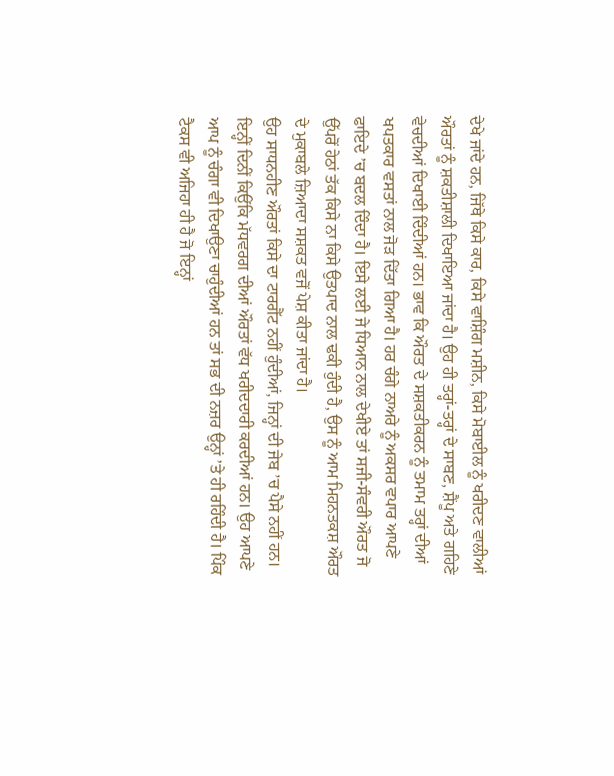ਦੇਖੇ ਜਾਂਦੇ ਹਨ, ਜਿੱਥੇ ਕਿਸੇ ਕਾਰ, ਕਿਸੇ ਵਾਸ਼ਿੰਗ ਮਸ਼ੀਨ, ਕਿਸੇ ਮੋਬਾਈਲ ਨੂੰ ਖਰੀਦਣ ਵਾਲੀਆਂ ਔਰਤਾਂ ਨੂੰ ਸ਼ਕਤੀਸ਼ਾਲੀ ਦਿਖਾਇਆ ਜਾਂਦਾ ਹੈ। ਉਹ ਹੀ ਤਰ੍ਹਾਂ-ਤਰ੍ਹਾਂ ਦੇ ਸਾਬਣ, ਸ਼ੈਂਪੂ ਅਤੇ ਗਹਿਣੇ ਵੇਚਦੀਆਂ ਦਿਖਾਈ ਦਿੰਦੀਆਂ ਹਨ। ਭਾਵ ਕਿ ਔਰਤ ਦੇ ਸਸ਼ਕਤੀਕਰਨ ਨੂੰ ਤਮਾਮ ਤਰ੍ਹਾਂ ਦੀਆਂ ਖਪਤਕਾਰ ਵਸਤਾਂ ਨਾਲ ਜੋੜ ਦਿੱਤਾ ਗਿਆ ਹੈ। ਹਰ ਚੰਗੇ ਨਾਅਰੇ ਨੂੰ ਅਕਸਰ ਵਪਾਰ ਆਪਣੇ ਫਾਇਦੇ ’ਚ ਬਦਲ ਦਿੰਦਾ ਹੈ। ਇਸੇ ਲਈ ਜੇ ਧਿਆਨ ਨਾਲ ਦੇਖੀਏ ਤਾਂ ਸਜੀ-ਸੰਵਰੀ ਔਰਤ ਜੋ ਉੱਪਰੋਂ ਹੇਠਾਂ ਤੱਕ ਕਿਸੇ ਨਾ ਕਿਸੇ ਉਤਪਾਦ ਨਾਲ ਢਕੀ ਹੁੰਦੀ ਹੈ, ਉਸ ਨੂੰ ਆਮ ਮਿਹਨਤਕਸ਼ ਔਰਤ ਦੇ ਮੁਕਾਬਲੇ ਜ਼ਿਆਦਾ ਸਸ਼ਕਤ ਵਜੋਂ ਪੇਸ਼ ਕੀਤਾ ਜਾਂਦਾ ਹੈ।
ਉਹ ਸਾਧਨਹੀਣ ਔਰਤਾਂ ਕਿਸੇ ਦਾ ਟਾਰਗੈੱਟ ਨਹੀਂ ਹੁੰਦੀਆਂ, ਜਿਨ੍ਹਾਂ ਦੀ ਜੇਬ ’ਚ ਪੈਸੇ ਨਹੀਂ ਹਨ। ਇਨ੍ਹੀਂ ਦਿਨੀਂ ਕਿਉਂਕਿ ਮੱਧਵਰਗ ਦੀਆਂ ਔਰਤਾਂ ਵੱਧ ਖਰੀਦਦਾਰੀ ਕਰਦੀਆਂ ਹਨ। ਉਹ ਆਪਣੇ ਆਪ ਨੂੰ ਚੰਗਾ ਵੀ ਦਿਖਾਉਣਾ ਚਾਹੁੰਦੀਆਂ ਹਨ ਤਾਂ ਸਭ ਦੀ ਨਜ਼ਰ ਉਨ੍ਹਾਂ ’ਤੇ ਹੀ ਰਹਿੰਦੀ ਹੈ। ਪਿੰਕ ਟੈਕਸ ਵੀ ਅਜਿਹਾ ਹੀ ਹੈ ਜੋ ਇਨ੍ਹਾਂ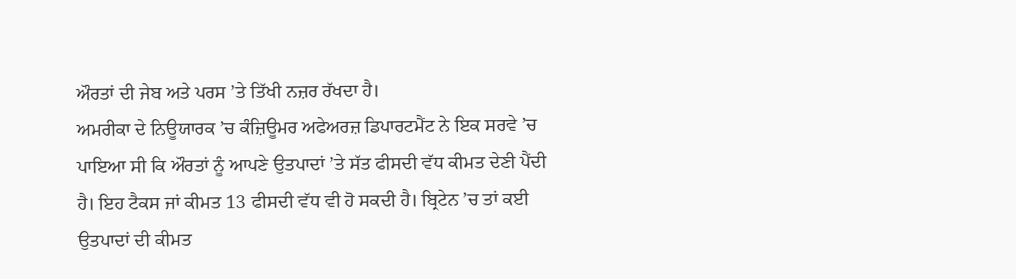ਔਰਤਾਂ ਦੀ ਜੇਬ ਅਤੇ ਪਰਸ ’ਤੇ ਤਿੱਖੀ ਨਜ਼ਰ ਰੱਖਦਾ ਹੈ।
ਅਮਰੀਕਾ ਦੇ ਨਿਊਯਾਰਕ ’ਚ ਕੰਜ਼ਿਊਮਰ ਅਫੇਅਰਜ਼ ਡਿਪਾਰਟਮੈਂਟ ਨੇ ਇਕ ਸਰਵੇ ’ਚ ਪਾਇਆ ਸੀ ਕਿ ਔਰਤਾਂ ਨੂੰ ਆਪਣੇ ਉਤਪਾਦਾਂ ’ਤੇ ਸੱਤ ਫੀਸਦੀ ਵੱਧ ਕੀਮਤ ਦੇਣੀ ਪੈਂਦੀ ਹੈ। ਇਹ ਟੈਕਸ ਜਾਂ ਕੀਮਤ 13 ਫੀਸਦੀ ਵੱਧ ਵੀ ਹੋ ਸਕਦੀ ਹੈ। ਬ੍ਰਿਟੇਨ ’ਚ ਤਾਂ ਕਈ ਉਤਪਾਦਾਂ ਦੀ ਕੀਮਤ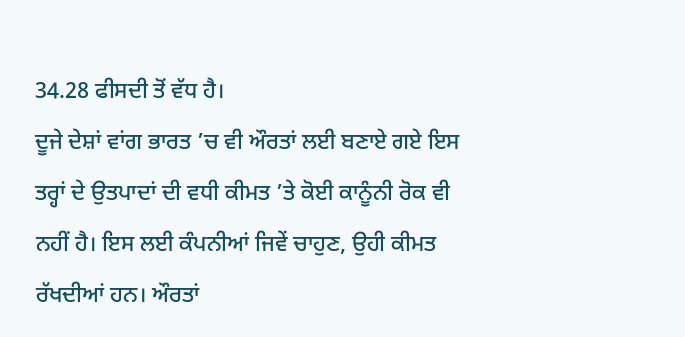34.28 ਫੀਸਦੀ ਤੋਂ ਵੱਧ ਹੈ।
ਦੂਜੇ ਦੇਸ਼ਾਂ ਵਾਂਗ ਭਾਰਤ ’ਚ ਵੀ ਔਰਤਾਂ ਲਈ ਬਣਾਏ ਗਏ ਇਸ ਤਰ੍ਹਾਂ ਦੇ ਉਤਪਾਦਾਂ ਦੀ ਵਧੀ ਕੀਮਤ ’ਤੇ ਕੋਈ ਕਾਨੂੰਨੀ ਰੋਕ ਵੀ ਨਹੀਂ ਹੈ। ਇਸ ਲਈ ਕੰਪਨੀਆਂ ਜਿਵੇਂ ਚਾਹੁਣ, ਉਹੀ ਕੀਮਤ ਰੱਖਦੀਆਂ ਹਨ। ਔਰਤਾਂ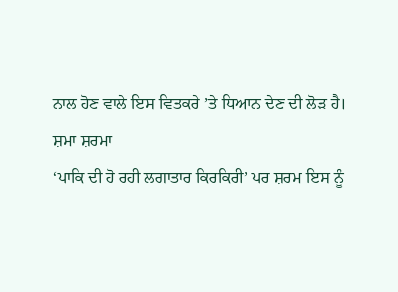ਨਾਲ ਹੋਣ ਵਾਲੇ ਇਸ ਵਿਤਕਰੇ ’ਤੇ ਧਿਆਨ ਦੇਣ ਦੀ ਲੋੜ ਹੈ।
ਸ਼ਮਾ ਸ਼ਰਮਾ
‘ਪਾਕਿ ਦੀ ਹੋ ਰਹੀ ਲਗਾਤਾਰ ਕਿਰਕਿਰੀ’ ਪਰ ਸ਼ਰਮ ਇਸ ਨੂੰ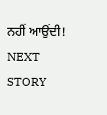ਨਹੀਂ ਆਉਂਦੀ!
NEXT STORY